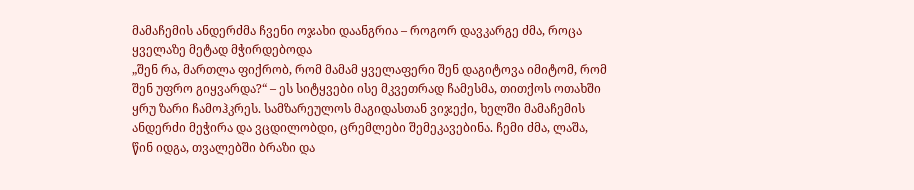მამაჩემის ანდერძმა ჩვენი ოჯახი დაანგრია – როგორ დავკარგე ძმა, როცა ყველაზე მეტად მჭირდებოდა
„შენ რა, მართლა ფიქრობ, რომ მამამ ყველაფერი შენ დაგიტოვა იმიტომ, რომ შენ უფრო გიყვარდა?“ – ეს სიტყვები ისე მკვეთრად ჩამესმა, თითქოს ოთახში ყრუ ზარი ჩამოჰკრეს. სამზარეულოს მაგიდასთან ვიჯექი, ხელში მამაჩემის ანდერძი მეჭირა და ვცდილობდი, ცრემლები შემეკავებინა. ჩემი ძმა, ლაშა, წინ იდგა, თვალებში ბრაზი და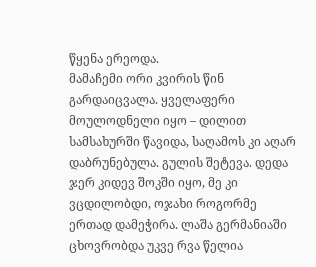წყენა ერეოდა.
მამაჩემი ორი კვირის წინ გარდაიცვალა. ყველაფერი მოულოდნელი იყო – დილით სამსახურში წავიდა, საღამოს კი აღარ დაბრუნებულა. გულის შეტევა. დედა ჯერ კიდევ შოკში იყო, მე კი ვცდილობდი, ოჯახი როგორმე ერთად დამეჭირა. ლაშა გერმანიაში ცხოვრობდა უკვე რვა წელია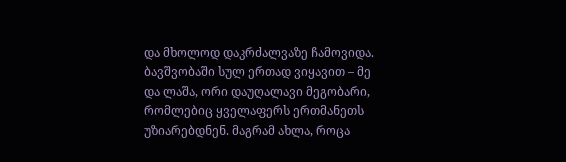და მხოლოდ დაკრძალვაზე ჩამოვიდა. ბავშვობაში სულ ერთად ვიყავით – მე და ლაშა, ორი დაუღალავი მეგობარი, რომლებიც ყველაფერს ერთმანეთს უზიარებდნენ. მაგრამ ახლა, როცა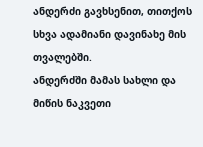ანდერძი გავხსენით, თითქოს სხვა ადამიანი დავინახე მის თვალებში.
ანდერძში მამას სახლი და მიწის ნაკვეთი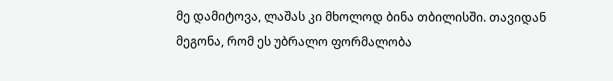მე დამიტოვა, ლაშას კი მხოლოდ ბინა თბილისში. თავიდან მეგონა, რომ ეს უბრალო ფორმალობა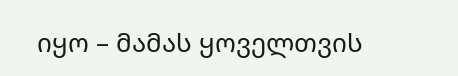იყო – მამას ყოველთვის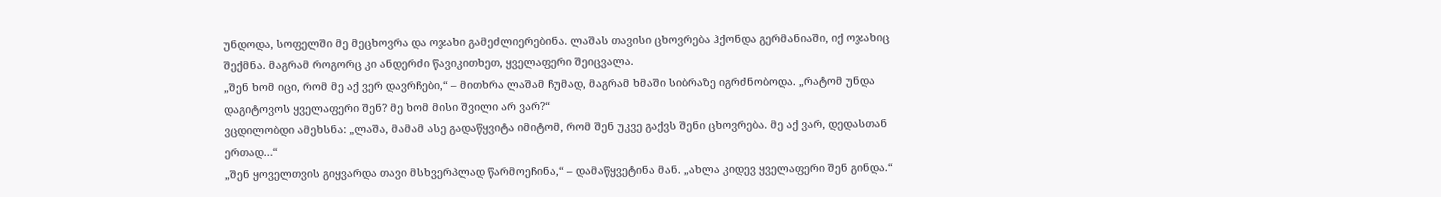უნდოდა, სოფელში მე მეცხოვრა და ოჯახი გამეძლიერებინა. ლაშას თავისი ცხოვრება ჰქონდა გერმანიაში, იქ ოჯახიც შექმნა. მაგრამ როგორც კი ანდერძი წავიკითხეთ, ყველაფერი შეიცვალა.
„შენ ხომ იცი, რომ მე აქ ვერ დავრჩები,“ – მითხრა ლაშამ ჩუმად, მაგრამ ხმაში სიბრაზე იგრძნობოდა. „რატომ უნდა დაგიტოვოს ყველაფერი შენ? მე ხომ მისი შვილი არ ვარ?“
ვცდილობდი ამეხსნა: „ლაშა, მამამ ასე გადაწყვიტა იმიტომ, რომ შენ უკვე გაქვს შენი ცხოვრება. მე აქ ვარ, დედასთან ერთად…“
„შენ ყოველთვის გიყვარდა თავი მსხვერპლად წარმოეჩინა,“ – დამაწყვეტინა მან. „ახლა კიდევ ყველაფერი შენ გინდა.“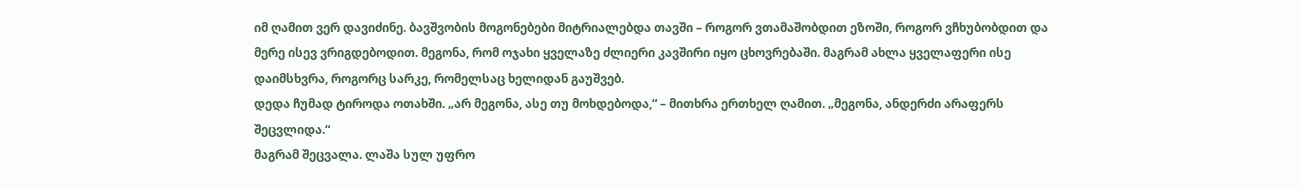იმ ღამით ვერ დავიძინე. ბავშვობის მოგონებები მიტრიალებდა თავში – როგორ ვთამაშობდით ეზოში, როგორ ვჩხუბობდით და მერე ისევ ვრიგდებოდით. მეგონა, რომ ოჯახი ყველაზე ძლიერი კავშირი იყო ცხოვრებაში. მაგრამ ახლა ყველაფერი ისე დაიმსხვრა, როგორც სარკე, რომელსაც ხელიდან გაუშვებ.
დედა ჩუმად ტიროდა ოთახში. „არ მეგონა, ასე თუ მოხდებოდა,“ – მითხრა ერთხელ ღამით. „მეგონა, ანდერძი არაფერს შეცვლიდა.“
მაგრამ შეცვალა. ლაშა სულ უფრო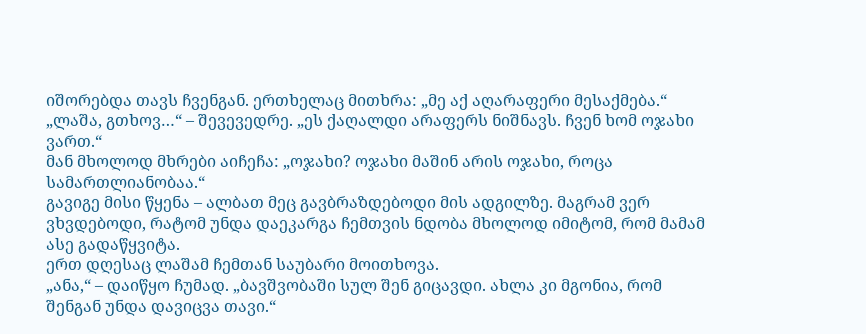იშორებდა თავს ჩვენგან. ერთხელაც მითხრა: „მე აქ აღარაფერი მესაქმება.“
„ლაშა, გთხოვ…“ – შევევედრე. „ეს ქაღალდი არაფერს ნიშნავს. ჩვენ ხომ ოჯახი ვართ.“
მან მხოლოდ მხრები აიჩეჩა: „ოჯახი? ოჯახი მაშინ არის ოჯახი, როცა სამართლიანობაა.“
გავიგე მისი წყენა – ალბათ მეც გავბრაზდებოდი მის ადგილზე. მაგრამ ვერ ვხვდებოდი, რატომ უნდა დაეკარგა ჩემთვის ნდობა მხოლოდ იმიტომ, რომ მამამ ასე გადაწყვიტა.
ერთ დღესაც ლაშამ ჩემთან საუბარი მოითხოვა.
„ანა,“ – დაიწყო ჩუმად. „ბავშვობაში სულ შენ გიცავდი. ახლა კი მგონია, რომ შენგან უნდა დავიცვა თავი.“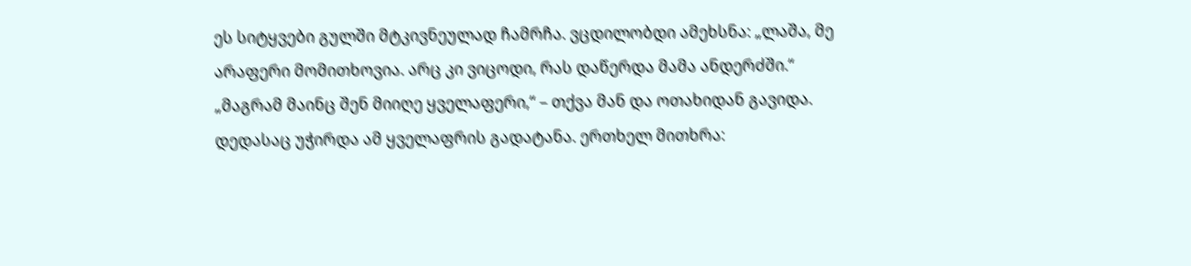ეს სიტყვები გულში მტკივნეულად ჩამრჩა. ვცდილობდი ამეხსნა: „ლაშა, მე არაფერი მომითხოვია. არც კი ვიცოდი, რას დაწერდა მამა ანდერძში.“
„მაგრამ მაინც შენ მიიღე ყველაფერი,“ – თქვა მან და ოთახიდან გავიდა.
დედასაც უჭირდა ამ ყველაფრის გადატანა. ერთხელ მითხრა: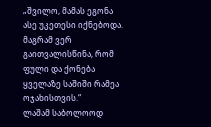„შვილო, მამას ეგონა ასე უკეთესი იქნებოდა. მაგრამ ვერ გაითვალისწინა, რომ ფული და ქონება ყველაზე საშიში რამეა ოჯახისთვის.“
ლაშამ საბოლოოდ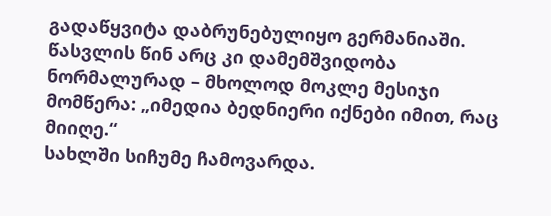გადაწყვიტა დაბრუნებულიყო გერმანიაში. წასვლის წინ არც კი დამემშვიდობა ნორმალურად – მხოლოდ მოკლე მესიჯი მომწერა: „იმედია ბედნიერი იქნები იმით, რაც მიიღე.“
სახლში სიჩუმე ჩამოვარდა.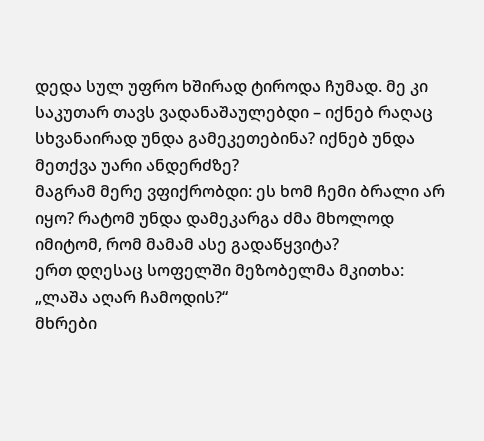დედა სულ უფრო ხშირად ტიროდა ჩუმად. მე კი საკუთარ თავს ვადანაშაულებდი – იქნებ რაღაც სხვანაირად უნდა გამეკეთებინა? იქნებ უნდა მეთქვა უარი ანდერძზე?
მაგრამ მერე ვფიქრობდი: ეს ხომ ჩემი ბრალი არ იყო? რატომ უნდა დამეკარგა ძმა მხოლოდ იმიტომ, რომ მამამ ასე გადაწყვიტა?
ერთ დღესაც სოფელში მეზობელმა მკითხა: „ლაშა აღარ ჩამოდის?“
მხრები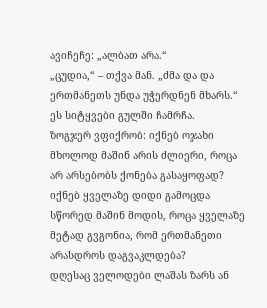ავიჩეჩე: „ალბათ არა.“
„ცუდია,“ – თქვა მან. „ძმა და და ერთმანეთს უნდა უჭერდნენ მხარს.“
ეს სიტყვები გულში ჩამრჩა.
ზოგჯერ ვფიქრობ: იქნებ ოჯახი მხოლოდ მაშინ არის ძლიერი, როცა არ არსებობს ქონება გასაყოფად? იქნებ ყველაზე დიდი გამოცდა სწორედ მაშინ მოდის, როცა ყველაზე მეტად გვგონია, რომ ერთმანეთი არასდროს დაგვაკლდება?
დღესაც ველოდები ლაშას ზარს ან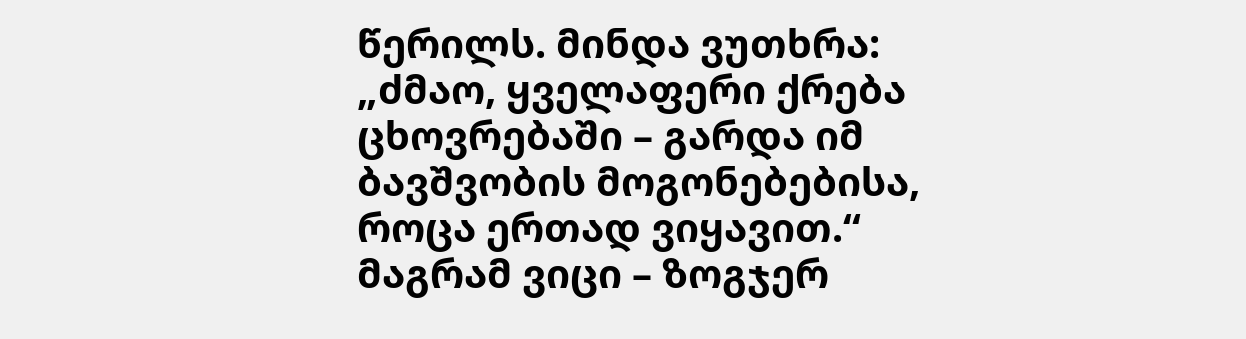წერილს. მინდა ვუთხრა: „ძმაო, ყველაფერი ქრება ცხოვრებაში – გარდა იმ ბავშვობის მოგონებებისა, როცა ერთად ვიყავით.“ მაგრამ ვიცი – ზოგჯერ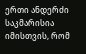ერთი ანდერძი საკმარისია იმისთვის, რომ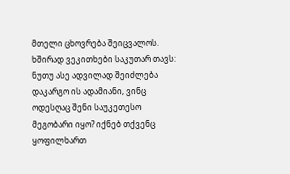მთელი ცხოვრება შეიცვალოს.
ხშირად ვეკითხები საკუთარ თავს: ნუთუ ასე ადვილად შეიძლება დაკარგო ის ადამიანი, ვინც ოდესღაც შენი საუკეთესო მეგობარი იყო? იქნებ თქვენც ყოფილხართ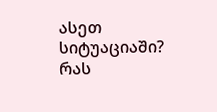ასეთ სიტუაციაში? რას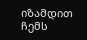იზამდით ჩემს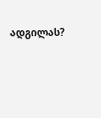ადგილას?